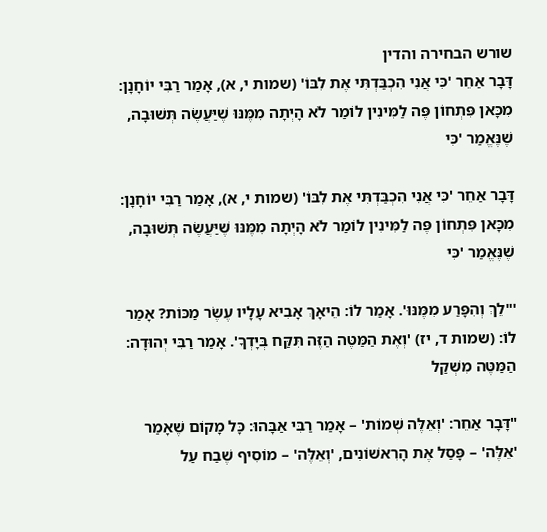שורש הבחירה והדין
דָּבָר אַחֵר 'כִּי אֲנִי הִכְבַּדְתִּי אֶת לִבּוֹ' (שמות י, א), אָמַר רַבִּי יוֹחָנָן: מִכָּאן פִּתְחוֹן פֶּה לַמִּינִין לוֹמַר לֹא הָיְתָה מִמֶּנּוּ שֶׁיַּעֲשֶׂה תְּשׁוּבָה, שֶׁנֶּאֱמַר 'כִּי

דָּבָר אַחֵר 'כִּי אֲנִי הִכְבַּדְתִּי אֶת לִבּוֹ' (שמות י, א), אָמַר רַבִּי יוֹחָנָן: מִכָּאן פִּתְחוֹן פֶּה לַמִּינִין לוֹמַר לֹא הָיְתָה מִמֶּנּוּ שֶׁיַּעֲשֶׂה תְּשׁוּבָה, שֶׁנֶּאֱמַר 'כִּי

'"לֵךְ וְהִפָּרַע מִמֶּנּוּ'. אָמַר לוֹ: הֵיאָךְ אָבִיא עָלָיו עֶשֶׂר מַכּוֹת? אָמַר לוֹ: (שמות ד, יז) 'וְאֶת הַמַּטֶּה הַזֶּה תִּקַּח בְּיָדְךָ'. אָמַר רַבִּי יְהוּדָה: הַמַּטֶּה מִשְׁקַל

"דָּבָר אַחֵר: 'וְאֵלֶּה שְׁמוֹת' – אָמַר רַבִּי אַבָּהוּ: כָּל מָקוֹם שֶׁאָמַר 'אֵלֶּה' – פָּסַל אֶת הָרִאשׁוֹנִים, 'וְאֵלֶּה' – מוֹסִיף שֶׁבַח עַל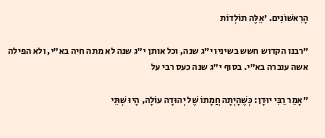הָרִאשׁוֹנִים. 'אֵלֶּה תוֹלְדוֹת

"רבנו הקדוש חשש בשיניו י"ג שנה, וכל אותן י"ג שנה לא מתה חיה בא"י, ולא הפילה אשה עוברה בא"י. בסוף י"ג שנה כעס רבי על

"אָמַר רַבִּי יוּדָן: כְּשֶׁהָיְתָה חֲמָתוֹ שֶׁל יְהוּדָה עוֹלָה, הָיוּ שְׁתֵּי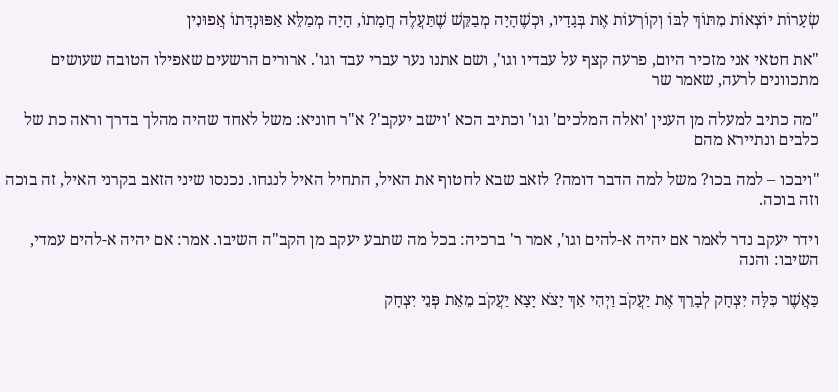שְׂעָרוֹת יוֹצְאוֹת מִתּוֹךְ לִבּוֹ וְקוֹרְעוֹת אֶת בְּגָדָיו, וּכְשֶׁהָיָה מְבַקֵּשׁ שֶׁתַּעֲלֶה חֲמָתוֹ, הָיָה מְמַלֵּא אַפּוּנְדָּתוֹ אֲפוּנִין

"את חטאי אני מזכיר היום, פרעה קצף על עבדיו וגו', ושם אתנו נער עברי עבד וגו'. ארורים הרשעים שאפילו הטובה שעושים מתכוונים לרעה, שאמר שר

"מה כתיב למעלה מן הענין 'ואלה המלכים' וגו' וכתיב הכא 'וישב יעקב'? א"ר חוניא: משל לאחד שהיה מהלך בדרך וראה כת של כלבים ונתיירא מהם

"ויבכו – למה בכו? משל למה הדבר דומה? לזאב שבא לחטוף את האיל, התחיל האיל לנגחו. נכנסו שיני הזאב בקרני האיל, זה בוכה וזה בוכה.

וידר יעקב נדר לאמר אם יהיה א-להים וגו', אמר ר' ברכיה: בכל מה שתבע יעקב מן הקב"ה השיבו. אמר: אם יהיה א-להים עמדי, השיבו: והנה

כַּאֲשֶׁר כִּלָּה יִצְחָק לְבָרֵךְ אֶת יַעֲקֹב וַיְהִי אַךְ יָצֹא יָצָא יַעֲקֹב מֵאֵת פְּנֵי יִצְחָק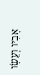אָבִיו וְעֵשָׂו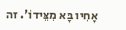אָחִיו בָּא מִצֵּידוֹ'. זה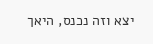יצא וזה נכנס, היאך